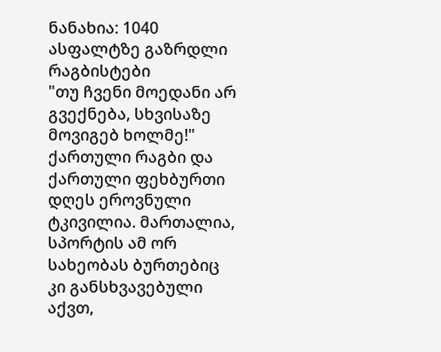ნანახია: 1040
ასფალტზე გაზრდლი რაგბისტები
"თუ ჩვენი მოედანი არ გვექნება, სხვისაზე მოვიგებ ხოლმე!"
ქართული რაგბი და ქართული ფეხბურთი დღეს ეროვნული ტკივილია. მართალია, სპორტის ამ ორ სახეობას ბურთებიც კი განსხვავებული აქვთ,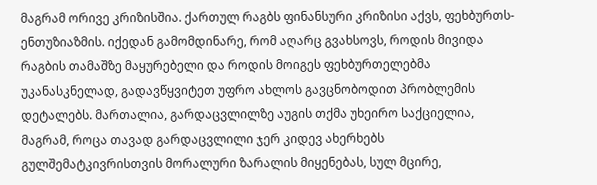მაგრამ ორივე კრიზისშია. ქართულ რაგბს ფინანსური კრიზისი აქვს, ფეხბურთს-ენთუზიაზმის. იქედან გამომდინარე, რომ აღარც გვახსოვს, როდის მივიდა რაგბის თამაშზე მაყურებელი და როდის მოიგეს ფეხბურთელებმა უკანასკნელად, გადავწყვიტეთ უფრო ახლოს გავცნობოდით პრობლემის დეტალებს. მართალია, გარდაცვლილზე აუგის თქმა უხეირო საქციელია, მაგრამ, როცა თავად გარდაცვლილი ჯერ კიდევ ახერხებს გულშემატკივრისთვის მორალური ზარალის მიყენებას, სულ მცირე,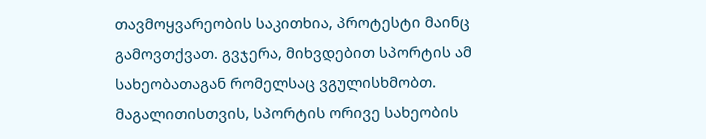თავმოყვარეობის საკითხია, პროტესტი მაინც გამოვთქვათ. გვჯერა, მიხვდებით სპორტის ამ სახეობათაგან რომელსაც ვგულისხმობთ. მაგალითისთვის, სპორტის ორივე სახეობის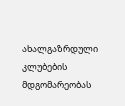ახალგაზრდული კლუბების მდგომარეობას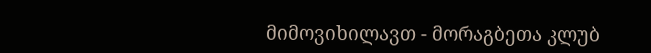მიმოვიხილავთ - მორაგბეთა კლუბ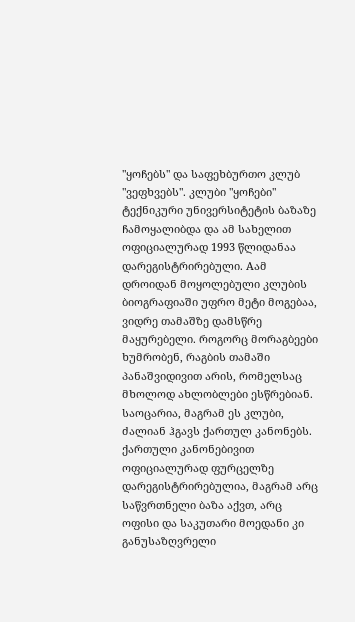"ყოჩებს" და საფეხბურთო კლუბ "ვეფხვებს". კლუბი "ყოჩები" ტექნიკური უნივერსიტეტის ბაზაზე ჩამოყალიბდა და ამ სახელით ოფიციალურად 1993 წლიდანაა დარეგისტრირებული. Aამ დროიდან მოყოლებული კლუბის ბიოგრაფიაში უფრო მეტი მოგებაა, ვიდრე თამაშზე დამსწრე მაყურებელი. როგორც მორაგბეები ხუმრობენ, რაგბის თამაში პანაშვიდივით არის, რომელსაც მხოლოდ ახლობლები ესწრებიან. საოცარია, მაგრამ ეს კლუბი, ძალიან ჰგავს ქართულ კანონებს. ქართული კანონებივით ოფიციალურად ფურცელზე დარეგისტრირებულია, მაგრამ არც საწვრთნელი ბაზა აქვთ, არც ოფისი და საკუთარი მოედანი კი განუსაზღვრელი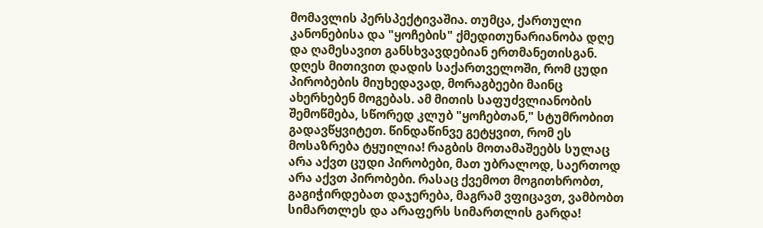მომავლის პერსპექტივაშია. თუმცა, ქართული კანონებისა და "ყოჩების" ქმედითუნარიანობა დღე და ღამესავით განსხვავდებიან ერთმანეთისგან. დღეს მითივით დადის საქართველოში, რომ ცუდი პირობების მიუხედავად, მორაგბეები მაინც ახერხებენ მოგებას. ამ მითის საფუძვლიანობის შემოწმება, სწორედ კლუბ "ყოჩებთან," სტუმრობით გადავწყვიტეთ. წინდაწინვე გეტყვით, რომ ეს მოსაზრება ტყუილია! რაგბის მოთამაშეებს სულაც არა აქვთ ცუდი პირობები, მათ უბრალოდ, საერთოდ არა აქვთ პირობები. რასაც ქვემოთ მოგითხრობთ, გაგიჭირდებათ დაჯერება, მაგრამ ვფიცავთ, ვამბობთ სიმართლეს და არაფერს სიმართლის გარდა!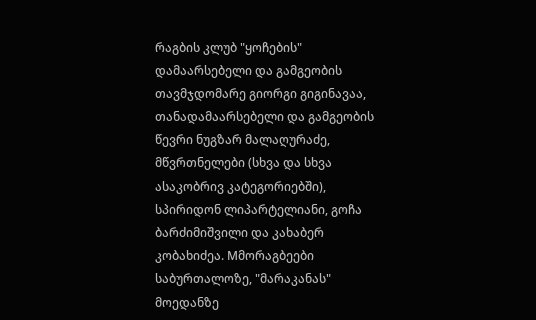რაგბის კლუბ "ყოჩების" დამაარსებელი და გამგეობის თავმჯდომარე გიორგი გიგინავაა, თანადამაარსებელი და გამგეობის წევრი ნუგზარ მალაღურაძე, მწვრთნელები (სხვა და სხვა ასაკობრივ კატეგორიებში), სპირიდონ ლიპარტელიანი, გოჩა ბარძიმიშვილი და კახაბერ კობახიძეა. Mმორაგბეები საბურთალოზე, "მარაკანას" მოედანზე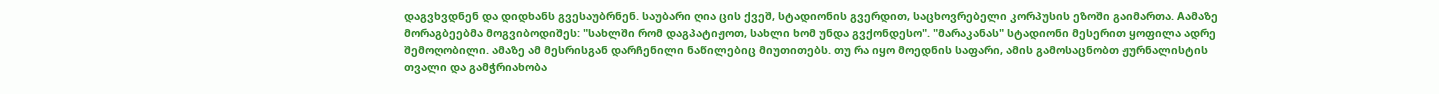დაგვხვდნენ და დიდხანს გვესაუბრნენ. საუბარი ღია ცის ქვეშ, სტადიონის გვერდით, საცხოვრებელი კორპუსის ეზოში გაიმართა. Aამაზე მორაგბეებმა მოგვიბოდიშეს: "სახლში რომ დაგპატიჟოთ, სახლი ხომ უნდა გვქონდესო". "მარაკანას" სტადიონი მესერით ყოფილა ადრე შემოღობილი. ამაზე ამ მესრისგან დარჩენილი ნაწილებიც მიუთითებს. თუ რა იყო მოედნის საფარი, ამის გამოსაცნობთ ჟურნალისტის თვალი და გამჭრიახობა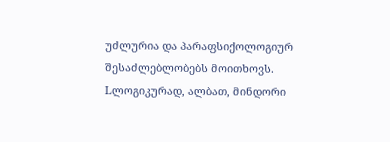უძლურია და პარაფსიქოლოგიურ შესაძლებლობებს მოითხოვს. Lლოგიკურად, ალბათ, მინდორი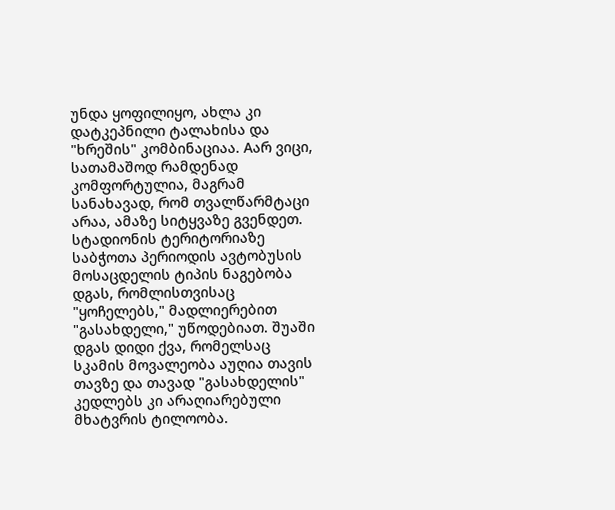უნდა ყოფილიყო, ახლა კი დატკეპნილი ტალახისა და "ხრეშის" კომბინაციაა. Aარ ვიცი, სათამაშოდ რამდენად კომფორტულია, მაგრამ სანახავად, რომ თვალწარმტაცი არაა, ამაზე სიტყვაზე გვენდეთ. სტადიონის ტერიტორიაზე საბჭოთა პერიოდის ავტობუსის მოსაცდელის ტიპის ნაგებობა დგას, რომლისთვისაც "ყოჩელებს," მადლიერებით "გასახდელი," უწოდებიათ. შუაში დგას დიდი ქვა, რომელსაც სკამის მოვალეობა აუღია თავის თავზე და თავად "გასახდელის" კედლებს კი არაღიარებული მხატვრის ტილოობა.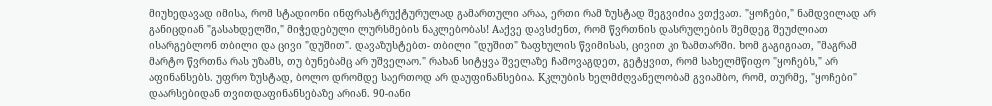მიუხედავად იმისა, რომ სტადიონი ინფრასტრუქტურულად გამართული არაა, ერთი რამ ზუსტად შეგვიძია ვთქვათ. "ყოჩები," ნამდვილად არ განიცდიან "გასახდელში," მიჭედებული ლურსმების ნაკლებობას! Aაქვე დავსძენთ, რომ წვრთნის დასრულების შემდეგ შეუძლიათ ისარგებლონ თბილი და ცივი "დუშით". დავაზუსტებთ- თბილი "დუშით" ზაფხულის წვიმისას, ცივით კი ზამთარში. ხომ გაგიგიათ, "მაგრამ მარტო წვრთნა რას უზამს, თუ ბუნებამც არ უშველაო." რახან სიტყვა შველაზე ჩამოვაგდეთ, გეტყვით, რომ სახელმწიფო "ყოჩებს," არ აფინანსებს. უფრო ზუსტად, ბოლო დრომდე საერთოდ არ დაუფინანსებია. Kკლუბის ხელმძღვანელობამ გვიამბო, რომ, თურმე, "ყოჩები" დაარსებიდან თვითდაფინანსებაზე არიან. 90-იანი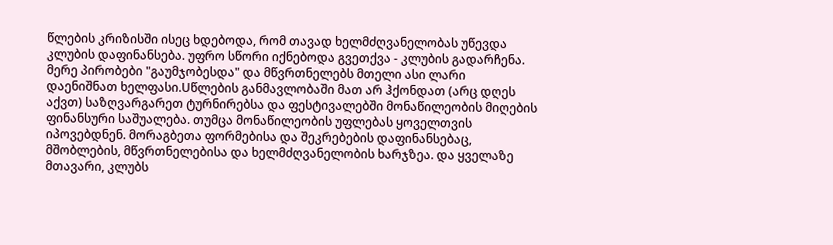წლების კრიზისში ისეც ხდებოდა, რომ თავად ხელმძღვანელობას უწევდა კლუბის დაფინანსება. უფრო სწორი იქნებოდა გვეთქვა - კლუბის გადარჩენა. მერე პირობები "გაუმჯობესდა" და მწვრთნელებს მთელი ასი ლარი დაენიშნათ ხელფასი.Uწლების განმავლობაში მათ არ ჰქონდათ (არც დღეს აქვთ) საზღვარგარეთ ტურნირებსა და ფესტივალებში მონაწილეობის მიღების ფინანსური საშუალება. თუმცა მონაწილეობის უფლებას ყოველთვის იპოვებდნენ. მორაგბეთა ფორმებისა და შეკრებების დაფინანსებაც, მშობლების, მწვრთნელებისა და ხელმძღვანელობის ხარჯზეა. და ყველაზე მთავარი, კლუბს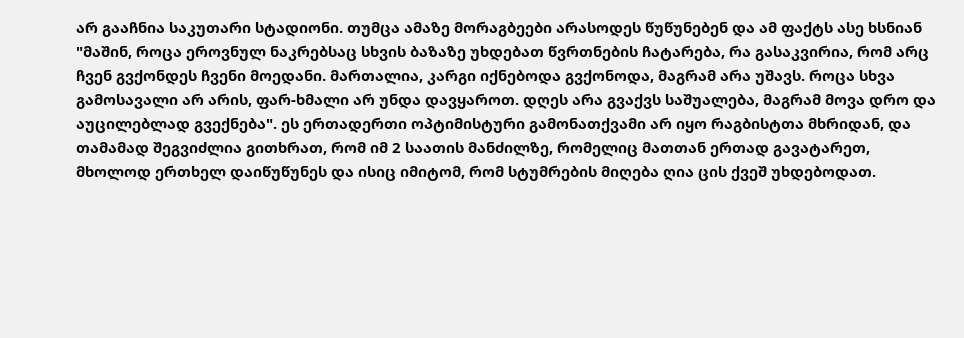არ გააჩნია საკუთარი სტადიონი. თუმცა ამაზე მორაგბეები არასოდეს წუწუნებენ და ამ ფაქტს ასე ხსნიან "მაშინ, როცა ეროვნულ ნაკრებსაც სხვის ბაზაზე უხდებათ წვრთნების ჩატარება, რა გასაკვირია, რომ არც ჩვენ გვქონდეს ჩვენი მოედანი. მართალია, კარგი იქნებოდა გვქონოდა, მაგრამ არა უშავს. როცა სხვა გამოსავალი არ არის, ფარ-ხმალი არ უნდა დავყაროთ. დღეს არა გვაქვს საშუალება, მაგრამ მოვა დრო და აუცილებლად გვექნება". ეს ერთადერთი ოპტიმისტური გამონათქვამი არ იყო რაგბისტთა მხრიდან, და თამამად შეგვიძლია გითხრათ, რომ იმ 2 საათის მანძილზე, რომელიც მათთან ერთად გავატარეთ, მხოლოდ ერთხელ დაიწუწუნეს და ისიც იმიტომ, რომ სტუმრების მიღება ღია ცის ქვეშ უხდებოდათ.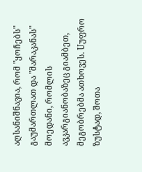აღსანიშნავია, რომ "ყოჩებს" გაუმართლათ და "მარაკანას" მოედანი, რომლის ავკარგიანობაზეც გიამბეთ, მეგობრებმა ათხოვეს. Uუფრო ზუსტად, შოთა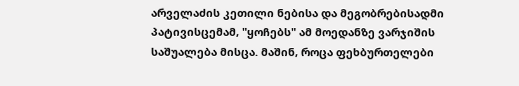არველაძის კეთილი ნებისა და მეგობრებისადმი პატივისცემამ, "ყოჩებს" ამ მოედანზე ვარჯიშის საშუალება მისცა. მაშინ, როცა ფეხბურთელები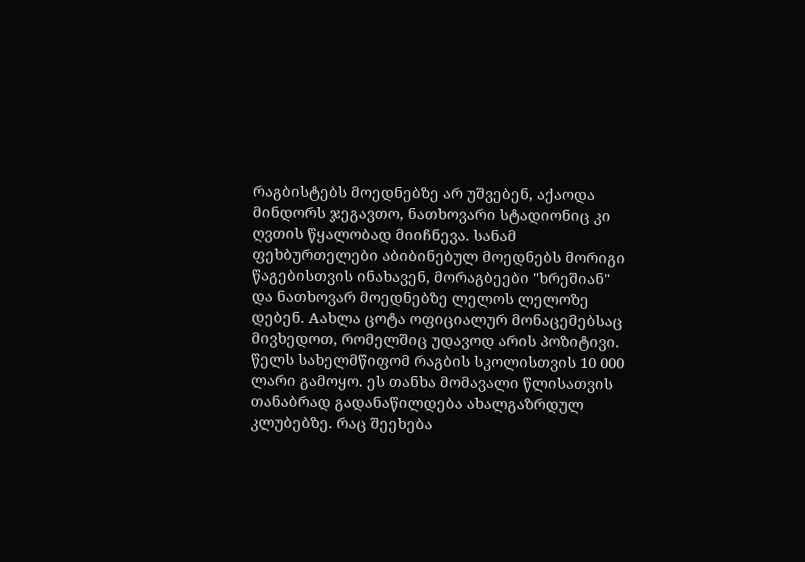რაგბისტებს მოედნებზე არ უშვებენ, აქაოდა მინდორს ჯეგავთო, ნათხოვარი სტადიონიც კი ღვთის წყალობად მიიჩნევა. სანამ ფეხბურთელები აბიბინებულ მოედნებს მორიგი წაგებისთვის ინახავენ, მორაგბეები "ხრეშიან" და ნათხოვარ მოედნებზე ლელოს ლელოზე დებენ. Aახლა ცოტა ოფიციალურ მონაცემებსაც მივხედოთ, რომელშიც უდავოდ არის პოზიტივი. წელს სახელმწიფომ რაგბის სკოლისთვის 10 000 ლარი გამოყო. ეს თანხა მომავალი წლისათვის თანაბრად გადანაწილდება ახალგაზრდულ კლუბებზე. რაც შეეხება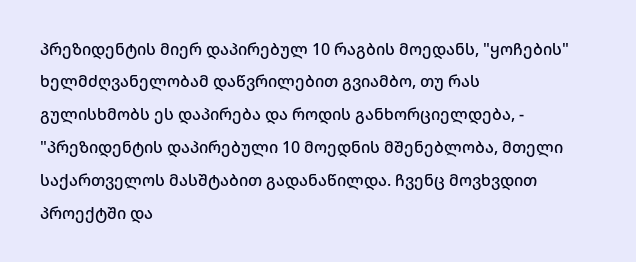პრეზიდენტის მიერ დაპირებულ 10 რაგბის მოედანს, "ყოჩების" ხელმძღვანელობამ დაწვრილებით გვიამბო, თუ რას გულისხმობს ეს დაპირება და როდის განხორციელდება, - "პრეზიდენტის დაპირებული 10 მოედნის მშენებლობა, მთელი საქართველოს მასშტაბით გადანაწილდა. ჩვენც მოვხვდით პროექტში და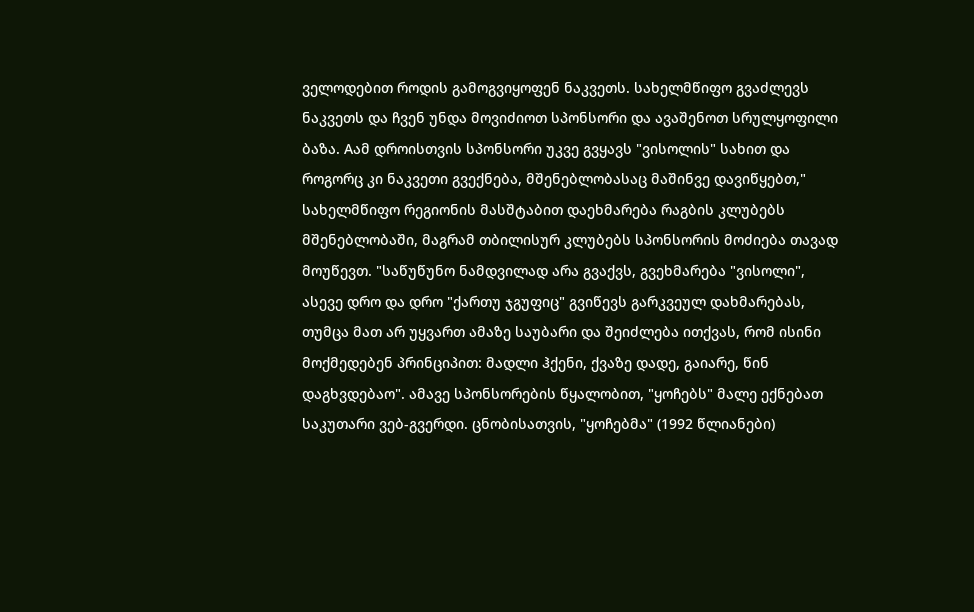ველოდებით როდის გამოგვიყოფენ ნაკვეთს. სახელმწიფო გვაძლევს ნაკვეთს და ჩვენ უნდა მოვიძიოთ სპონსორი და ავაშენოთ სრულყოფილი ბაზა. Aამ დროისთვის სპონსორი უკვე გვყავს "ვისოლის" სახით და როგორც კი ნაკვეთი გვექნება, მშენებლობასაც მაშინვე დავიწყებთ," სახელმწიფო რეგიონის მასშტაბით დაეხმარება რაგბის კლუბებს მშენებლობაში, მაგრამ თბილისურ კლუბებს სპონსორის მოძიება თავად მოუწევთ. "საწუწუნო ნამდვილად არა გვაქვს, გვეხმარება "ვისოლი", ასევე დრო და დრო "ქართუ ჯგუფიც" გვიწევს გარკვეულ დახმარებას, თუმცა მათ არ უყვართ ამაზე საუბარი და შეიძლება ითქვას, რომ ისინი მოქმედებენ პრინციპით: მადლი ჰქენი, ქვაზე დადე, გაიარე, წინ დაგხვდებაო". ამავე სპონსორების წყალობით, "ყოჩებს" მალე ექნებათ საკუთარი ვებ-გვერდი. ცნობისათვის, "ყოჩებმა" (1992 წლიანები)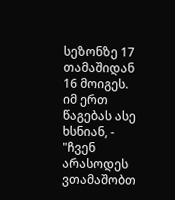სეზონზე 17 თამაშიდან 16 მოიგეს. იმ ერთ წაგებას ასე ხსნიან, - "ჩვენ არასოდეს ვთამაშობთ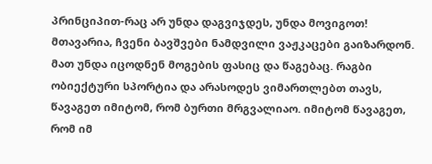პრინციპით-რაც არ უნდა დაგვიჯდეს, უნდა მოვიგოთ! მთავარია, ჩვენი ბავშვები ნამდვილი ვაჟკაცები გაიზარდონ. მათ უნდა იცოდნენ მოგების ფასიც და წაგებაც. რაგბი ობიექტური სპორტია და არასოდეს ვიმართლებთ თავს, წავაგეთ იმიტომ, რომ ბურთი მრგვალიაო. იმიტომ წავაგეთ, რომ იმ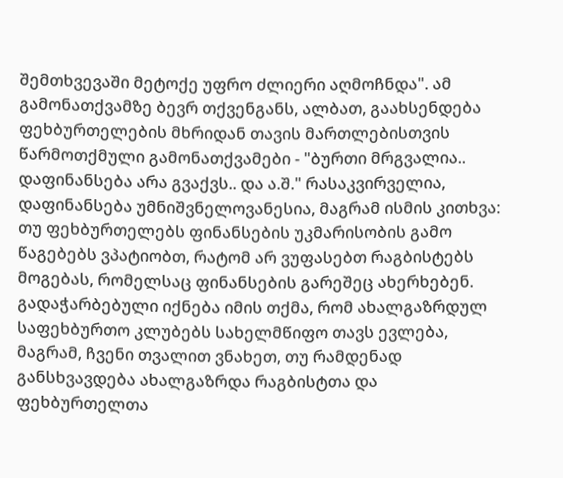შემთხვევაში მეტოქე უფრო ძლიერი აღმოჩნდა". ამ გამონათქვამზე ბევრ თქვენგანს, ალბათ, გაახსენდება ფეხბურთელების მხრიდან თავის მართლებისთვის წარმოთქმული გამონათქვამები - "ბურთი მრგვალია.. დაფინანსება არა გვაქვს.. და ა.შ." რასაკვირველია, დაფინანსება უმნიშვნელოვანესია, მაგრამ ისმის კითხვა: თუ ფეხბურთელებს ფინანსების უკმარისობის გამო წაგებებს ვპატიობთ, რატომ არ ვუფასებთ რაგბისტებს მოგებას, რომელსაც ფინანსების გარეშეც ახერხებენ. გადაჭარბებული იქნება იმის თქმა, რომ ახალგაზრდულ საფეხბურთო კლუბებს სახელმწიფო თავს ევლება, მაგრამ, ჩვენი თვალით ვნახეთ, თუ რამდენად განსხვავდება ახალგაზრდა რაგბისტთა და ფეხბურთელთა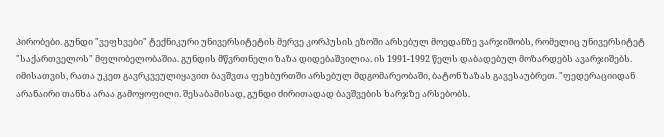პირობები. გუნდი "ვეფხვები" ტექნიკური უნივერსიტეტის მერვე კორპუსის ეზოში არსებულ მოედანზე ვარჯიშობს, რომელიც უნივერსიტეტ "საქართველოს" მფლობელობაშია. გუნდის მწვრთნელი ზაზა დიდებაშვილია. ის 1991-1992 წელს დაბადებულ მოზარდებს ავარჯიშებს. იმისათვის, რათა უკეთ გავრკვეულიყავით ბავშვთა ფეხბურთში არსებულ მდგომარეობაში, ბატონ ზაზას გავესაუბრეთ. "ფედერაციიდან არანაირი თანხა არაა გამოყოფილი. შესაბამისად, გუნდი ძირითადად ბავშვების ხარჯზე არსებობს.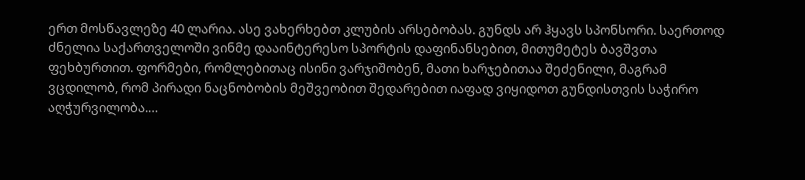ერთ მოსწავლეზე 40 ლარია. ასე ვახერხებთ კლუბის არსებობას. გუნდს არ ჰყავს სპონსორი. საერთოდ ძნელია საქართველოში ვინმე დააინტერესო სპორტის დაფინანსებით, მითუმეტეს ბავშვთა ფეხბურთით. ფორმები, რომლებითაც ისინი ვარჯიშობენ, მათი ხარჯებითაა შეძენილი, მაგრამ ვცდილობ, რომ პირადი ნაცნობობის მეშვეობით შედარებით იაფად ვიყიდოთ გუნდისთვის საჭირო აღჭურვილობა.…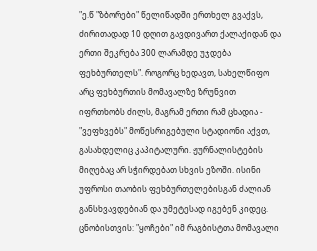"ე.წ "ზბორები" წელიწადში ერთხელ გვაქვს, ძირითადად 10 დღით გავდივართ ქალაქიდან და ერთი შეკრება 300 ლარამდე უჯდება ფეხბურთელს". როგორც ხედავთ, სახელწიფო არც ფეხბურთის მომავალზე ზრუნვით იფრთხობს ძილს, მაგრამ ერთი რამ ცხადია - "ვეფხვებს" მოწესრიგებული სტადიონი აქვთ, გასახდელიც კაპიტალური. ჟურნალისტების მიღებაც არ სჭირდებათ სხვის ეზოში. ისინი უფროსი თაობის ფეხბურთელებისგან ძალიან განსხვავდებიან და უმეტესად იგებენ კიდეც. ცნობისთვის: "ყოჩები" იმ რაგბისტთა მომავალი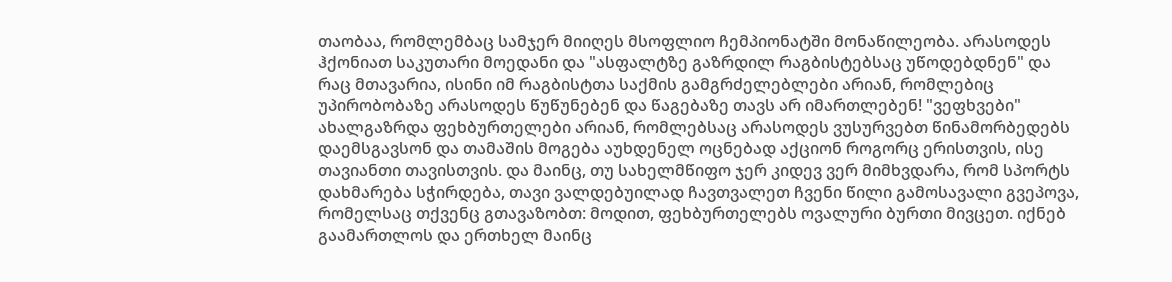თაობაა, რომლემბაც სამჯერ მიიღეს მსოფლიო ჩემპიონატში მონაწილეობა. არასოდეს ჰქონიათ საკუთარი მოედანი და "ასფალტზე გაზრდილ რაგბისტებსაც უწოდებდნენ" და რაც მთავარია, ისინი იმ რაგბისტთა საქმის გამგრძელებლები არიან, რომლებიც უპირობობაზე არასოდეს წუწუნებენ და წაგებაზე თავს არ იმართლებენ! "ვეფხვები" ახალგაზრდა ფეხბურთელები არიან, რომლებსაც არასოდეს ვუსურვებთ წინამორბედებს დაემსგავსონ და თამაშის მოგება აუხდენელ ოცნებად აქციონ როგორც ერისთვის, ისე თავიანთი თავისთვის. და მაინც, თუ სახელმწიფო ჯერ კიდევ ვერ მიმხვდარა, რომ სპორტს დახმარება სჭირდება, თავი ვალდებუილად ჩავთვალეთ ჩვენი წილი გამოსავალი გვეპოვა, რომელსაც თქვენც გთავაზობთ: მოდით, ფეხბურთელებს ოვალური ბურთი მივცეთ. იქნებ გაამართლოს და ერთხელ მაინც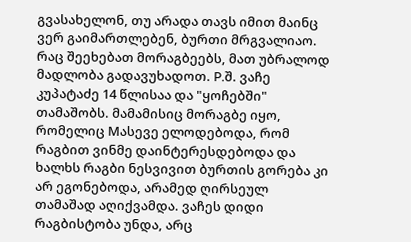გვასახელონ, თუ არადა თავს იმით მაინც ვერ გაიმართლებენ, ბურთი მრგვალიაო. რაც შეეხებათ მორაგბეებს, მათ უბრალოდ მადლობა გადავუხადოთ. P.შ. ვაჩე კუპატაძე 14 წლისაა და "ყოჩებში" თამაშობს. მამამისიც მორაგბე იყო, რომელიც Mასევე ელოდებოდა, რომ რაგბით ვინმე დაინტერესდებოდა და ხალხს რაგბი ნესვივით ბურთის გორება კი არ ეგონებოდა, არამედ ღირსეულ თამაშად აღიქვამდა. ვაჩეს დიდი რაგბისტობა უნდა, არც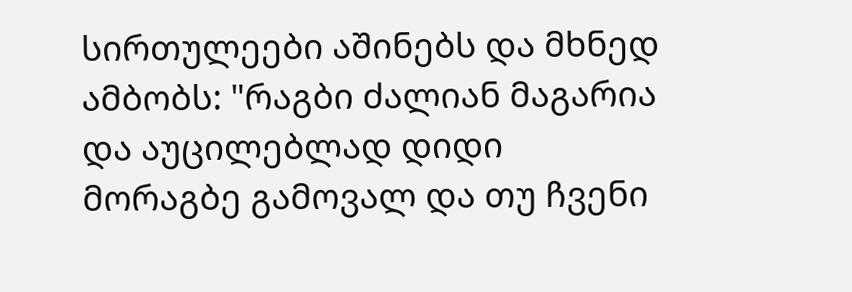სირთულეები აშინებს და მხნედ ამბობს: "რაგბი ძალიან მაგარია და აუცილებლად დიდი მორაგბე გამოვალ და თუ ჩვენი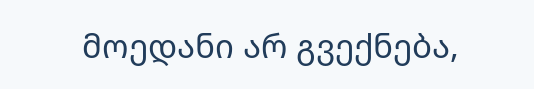მოედანი არ გვექნება,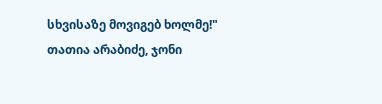სხვისაზე მოვიგებ ხოლმე!"
თათია არაბიძე, ჯონი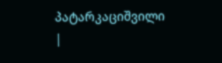პატარკაციშვილი
|